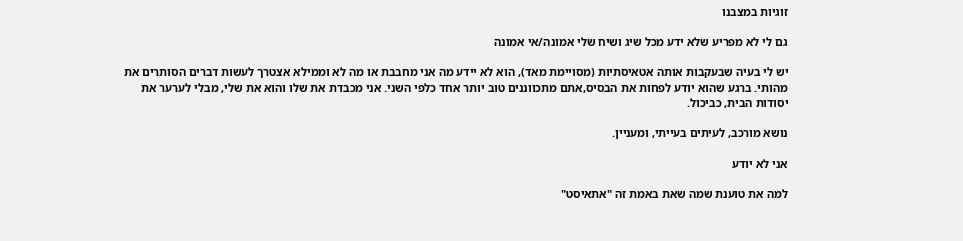זוגיות במצבנו

גם לי לא מפריע שלא ידע מכל שיג ושיח שלי אמונה/אי אמונה

יש לי בעיה שבעקבות אותה אטאיסתיות (מסויימת מאד), הוא לא יידע מה אני מחבבת או מה לא וממילא אצטרך לעשות דברים הסותרים את מהותי. ברגע שהוא יודע לפחות את הבסיס,אתם מתכווננים טוב יותר אחד כלפי השני. אני מכבדת את שלו והוא את שלי, מבלי לערער את יסודות הבית, כביכול.

נושא מורכב, לעיתים בעייתי, ומעניין.

אני לא יודע

למה את טוענת שמה שאת באמת זה "אתאיסט"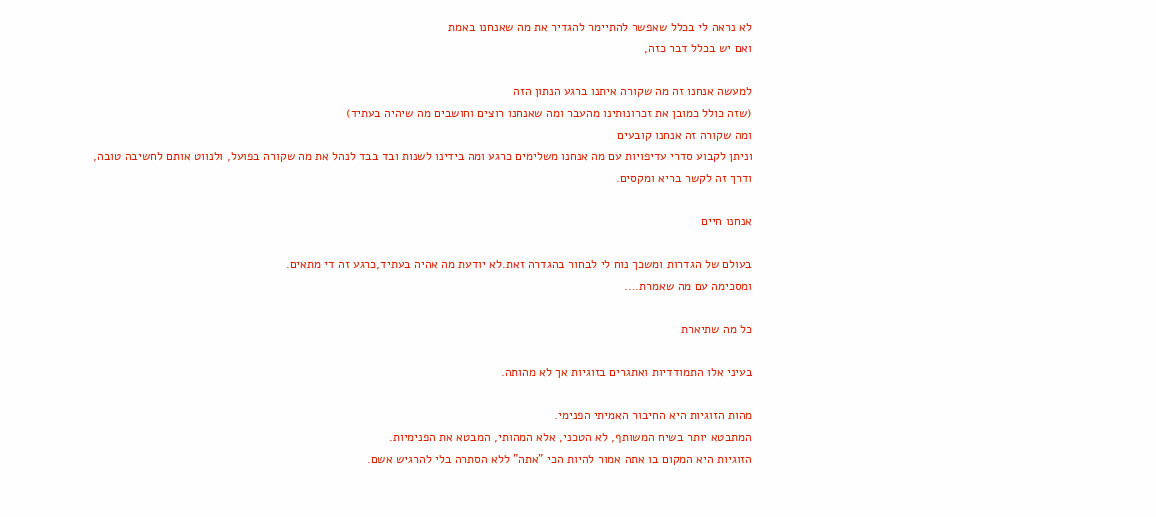לא נראה לי בכלל שאפשר להתיימר להגדיר את מה שאנחנו באמת
ואם יש בכלל דבר כזה,

למעשה אנחנו זה מה שקורה איתנו ברגע הנתון הזה
(שזה כולל כמובן את זכרונותינו מהעבר ומה שאנחנו רוצים וחושבים מה שיהיה בעתיד)
ומה שקורה זה אנחנו קובעים
וניתן לקבוע סדרי עדיפויות עם מה אנחנו משלימים כרגע ומה בידינו לשנות ובד בבד לנהל את מה שקורה בפועל, ולנווט אותם לחשיבה טובה, ודרך זה לקשר בריא ומקסים.

אנחנו חיים

בעולם של הגדרות ומשכך נוח לי לבחור בהגדרה זאת.לא יודעת מה אהיה בעתיד,כרגע זה די מתאים.
ומסכימה עם מה שאמרת....

כל מה שתיארת

בעיני אלו התמודדיות ואתגרים בזוגיות אך לא מהותה.

מהות הזוגיות היא החיבור האמיתי הפנימי.
המתבטא יותר בשיח המשותף, לא הטכני, אלא המהותי, המבטא את הפנימיות.
הזוגיות היא המקום בו אתה אמור להיות הכי "אתה" ללא הסתרה בלי להרגיש אשם.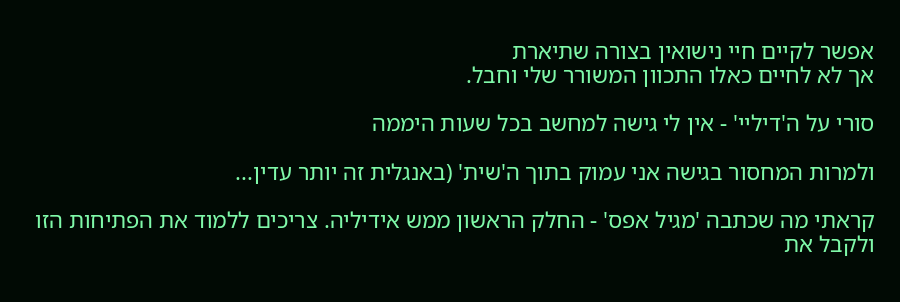אפשר לקיים חיי נישואין בצורה שתיארת
אך לא לחיים כאלו התכוון המשורר שלי וחבל.

סורי על ה'דיליי' - אין לי גישה למחשב בכל שעות היממה

ולמרות המחסור בגישה אני עמוק בתוך ה'שית' (באנגלית זה יותר עדין...

קראתי מה שכתבה 'מגיל אפס' - החלק הראשון ממש אידיליה. צריכים ללמוד את הפתיחות הזו ולקבל את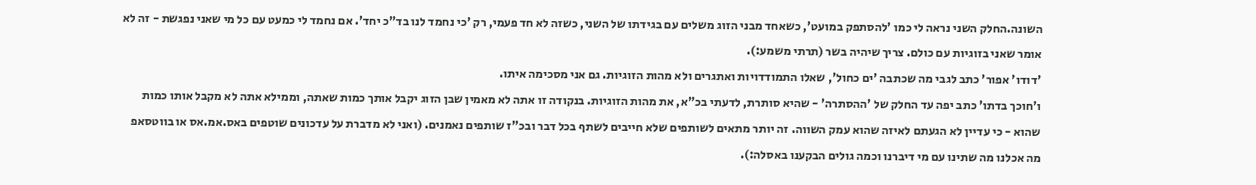השונה.החלק השני נראה לי כמו 'להסתפק במועט', כשאחד מבני הזוג משלים עם בגידתו של השני, כשזה לא חד פעמי, רק 'כי נחמד לנו בד"כ יחד'. אם נחמד לי כמעט עם כל מי שאני נפגשת - זה לא אומר שאני בזוגיות עם כולם. צריך שיהיה בשר (תרתי משמע:).
'דודו' אפור' כתב לגבי מה שכתבה 'ים כחול', שאלו התמודדויות ואתגרים ולא מהות הזוגיות. גם אני מסכימה איתו.
ו'חוכך בדתו' כתב יפה עד החלק של 'ההסתרה' - שהיא סותרת, לדעתי בכ"א, את מהות הזוגיות. בנקודה זו אתה לא מאמין שבן הזוג יקבל אותך כמות שאתה, וממילא אתה לא מקבל אותו כמות שהוא - כי עדיין לא הגעתם לאיזה שהוא עמק השווה. זה יותר מתאים לשותפים שלא חייבים לשתף בכל דבר ובכ"ז שותפים נאמנים. (ואני לא מדברת על עדכונים שוטפים באס.אמ.אס או בווטסאפ מה אכלנו מה שתינו עם מי דיברנו וכמה גולים הבקענו באסלה:).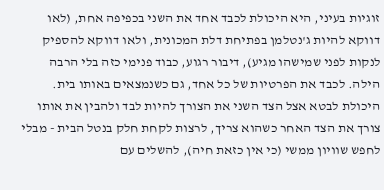זוגיות בעיני, היא היכולת לכבד אחד את השני בכפיפה אחת, (לאו דווקא להיות ג'נטלמן בפתיחת דלת המכונית, ולאו דווקא להספיק לנקות לפני שמישהו מגיע), דיבור רגוע, כבוד פנימי כזה בלי הרבה הילה. לכבד את הפרטיות של כל אחד, גם כשנמצאים באותו בית. היכולת לבטא אצל הצד השני את הצורך להיות לבד ולהבין את אותו צורך את הצד האחר כשהוא צריך, לרצות לקחת חלק בנטל הבית - מבלי לחפש שוויון ממשי (כי אין כזאת חיה), להשלים עם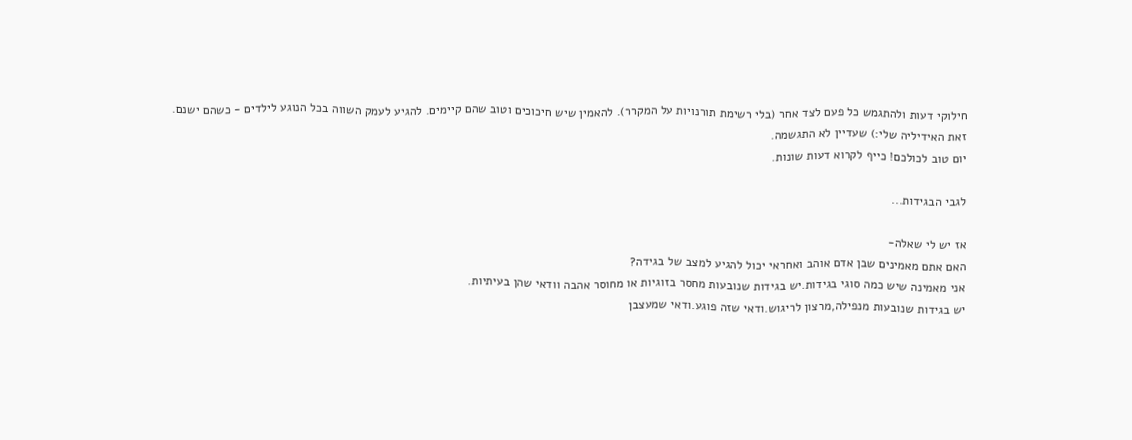חילוקי דעות ולהתגמש כל פעם לצד אחר (בלי רשימת תורנויות על המקרר). להאמין שיש חיכוכים וטוב שהם קיימים. להגיע לעמק השווה בכל הנוגע לילדים - כשהם ישנם.
זאת האידיליה שלי:) שעדיין לא התגשמה.
יום טוב לכולכם! כייף לקרוא דעות שונות.

לגבי הבגידות...

אז יש לי שאלה-
האם אתם מאמינים שבן אדם אוהב ואחראי יכול להגיע למצב של בגידה?
אני מאמינה שיש כמה סוגי בגידות.יש בגידות שנובעות מחסר בזוגיות או מחוסר אהבה וודאי שהן בעיתיות.
יש בגידות שנובעות מנפילה,מרצון לריגוש.ודאי שזה פוגע.ודאי שמעצבן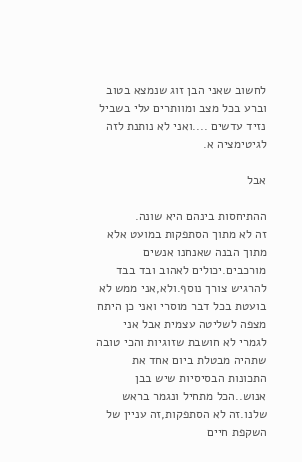לחשוב שאני הבן זוג שנמצא בטוב וברע בכל מצב ומוותרים עלי בשביל נזיד עדשים ....ואני לא נותנת לזה לגיטימציה א.

אבל

ההתיחסות בינהם היא שונה.
זה לא מתוך הסתפקות במועט אלא מתוך הבנה שאנחנו אנשים מורכבים.יכולים לאהוב ובד בבד להרגיש צורך נוסף.ולא,אני ממש לא בועטת בכל דבר מוסרי ואני כן היתח מצפה לשליטה עצמית אבל אני לגמרי לא חושבת שזוגיות והכי טובה שתהיה מבטלת ביום אחד את התכונות הבסיסיות שיש בבן אנוש..הכל מתחיל ונגמר בראש שלנו.זה לא הסתפקות,זה עניין של השקפת חיים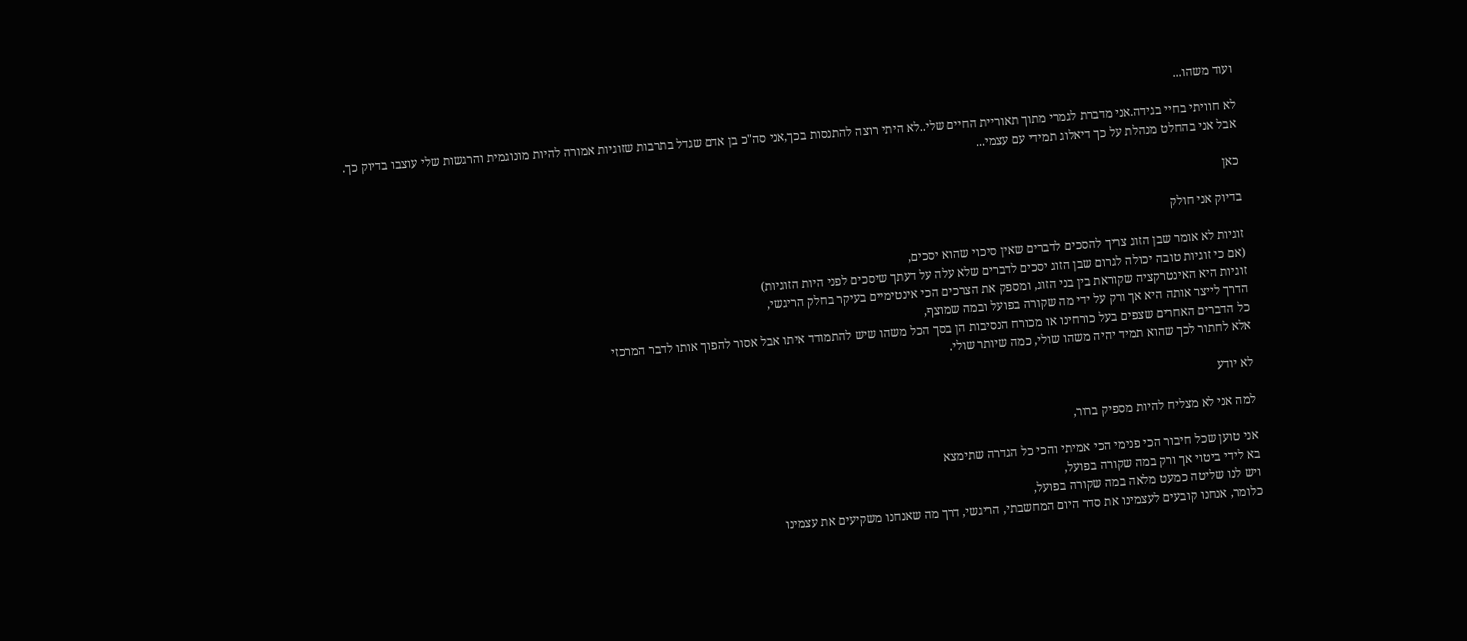ועוד משהו...

לא חוויתי בחיי בגידה.אני מדברת לגמרי מתוך תאוריית החיים שלי..לא היתי רוצה להתנסות בכך,אני סה"כ בן אדם שגדל בתרבות שזוגיות אמורה להיות מונוגמית והרגשות שלי עוצבו בדיוק כך.
אבל אני בהחלט מנהלת על כך דיאלוג תמידי עם עצמי...

כאן

בדיוק אני חולק

זוגיות לא אומר שבן הזוג צריך להסכים לדברים שאין סיכוי שהוא יסכים,
(אם כי זוגיות טובה יכולה לגרום שבן הזוג יסכים לדברים שלא עלה על דעתך שיסכים לפני היות הזוגיות)
זוגיות היא האינטרקציה שקוראת בין בני הזוג, ומספק את הצרכים הכי אינטימיים בעיקר בחלק הריגשי,
הדרך לייצר אותה היא אך ורק על ידי מה שקורה בפועל ובמה שמוצף,
כל הדברים האחרים שצפים בעל כורחינו או מכורח הנסיבות הן בסך הכל משהו שיש להתמודד איתו אבל אסור להפוך אותו לדבר המרכזי
אלא לחתור לכך שהוא תמיד יהיה משהו שולי, כמה שיותר שולי.

לא יודע

למה אני לא מצליח להיות מספיק ברור,

אני טוען שכל חיבור הכי פנימי הכי אמיתי והכי כל הגדרה שתימצא
בא לידי ביטוי אך ורק במה שקורה בפועל,
ויש לנו שליטה כמעט מלאה במה שקורה בפועל,
כלומר, אנחנו קובעים לעצמינו את סדר היום המחשבתי, הריגשי, דרך מה שאנחנו משקיעים את עצמינו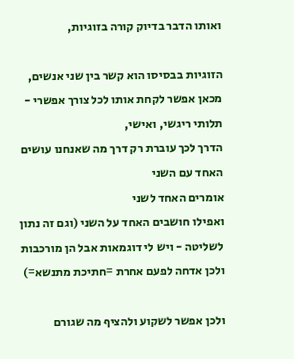ואותו הדבר בדיוק קורה בזוגיות,

הזוגיות בבסיסו הוא קשר בין שני אנשים,
מכאן אפשר לקחת אותו לכל צורך אפשרי -
תלותי ריגשי, ואישי,
הדרך לכך עוברת רק דרך מה שאנחנו עושים האחד עם השני
אומרים האחד לשני
ואפילו חושבים האחד על השני (וגם זה נתון לשליטה - ויש לי דוגמאות אבל הן מורכבות ולכן אדחה לפעם אחרת =חתיכת מתנשא=)

ולכן אפשר לשקוע ולהציף מה שגורם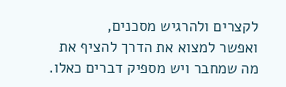לקצרים ולהרגיש מסכנים,
ואפשר למצוא את הדרך להציף את מה שמחבר ויש מספיק דברים כאלו.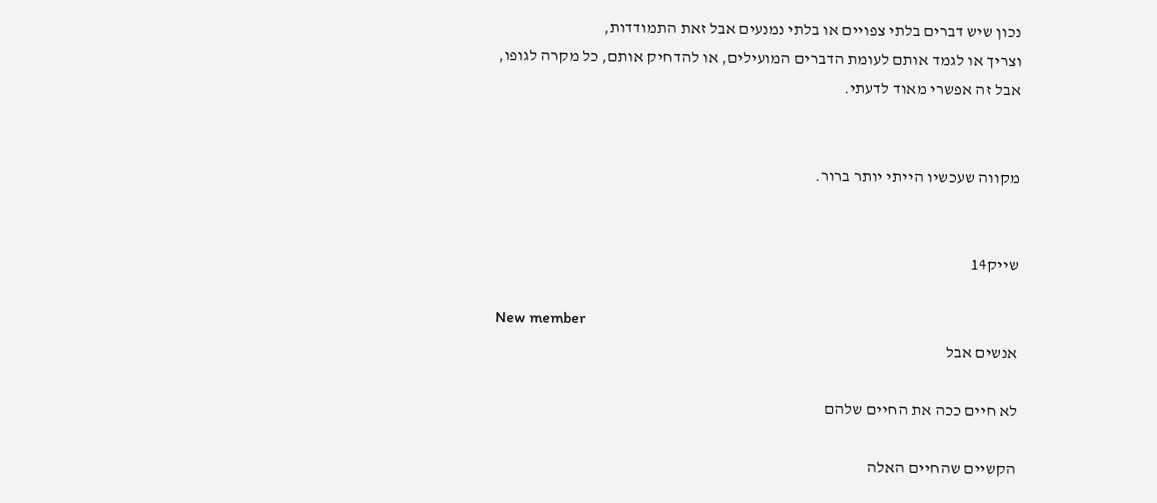נכון שיש דברים בלתי צפויים או בלתי נמנעים אבל זאת התמודדות,
וצריך או לגמד אותם לעומת הדברים המועילים, או להדחיק אותם, כל מקרה לגופו,
אבל זה אפשרי מאוד לדעתי.


מקווה שעכשיו הייתי יותר ברור.


שייק14

New member
אנשים אבל

לא חיים ככה את החיים שלהם

הקשיים שהחיים האלה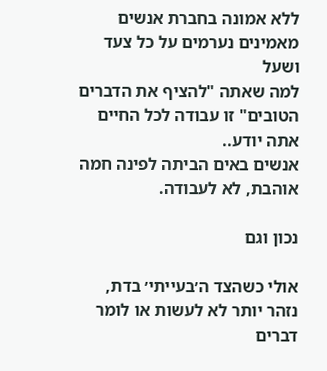ללא אמונה בחברת אנשים מאמינים נערמים על כל צעד ושעל
למה שאתה "להציף את הדברים הטובים" זו עבודה לכל החיים אתה יודע..
אנשים באים הביתה לפינה חמה אוהבת, לא לעבודה.

נכון וגם

אולי כשהצד ה׳בעייתי׳ בדת, נזהר יותר לא לעשות או לומר דברים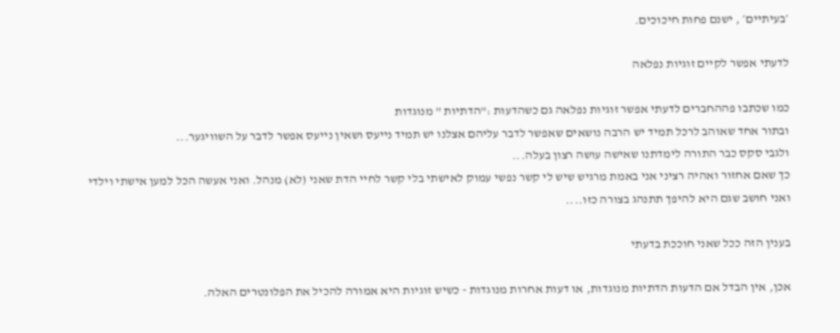׳בעיתיים׳ , ישנם פחות חיכוכים.

לדעתי אפשר לקיים זוגיות נפלאה

כמו שכתבו פההחברים לדעתי אפשר זוגיות נפלאה גם כשהדעות :"הדתיות " מנוגדות
ובתור אחד שאוהב לרכל תמיד יש הרבה נושאים שאפשר לדבר עליהם אצלנו יש תמיד נייעס ושאין נייעס אפשר לדבר על השוויגער...
ולגבי סקס כבר התורה לימדתנו שאישה עושה רצון בעלה...
כך שאם אחזור ואהיה רציני אני באמת מרגיש שיש לי קשר נפשי עמוק לאישתי בלי קשר לחיי הדת שאני (לא) מנהל. ואני אעשה הכל למען אישתי וילדי ואני חושב שגם היא להיפך תתנהג בצורה כזו....

בענין הזה ככל שאני חוככת בדעתי

אכן, אין הבדל אם הדעות הדתיות מנוגדות, או דעות אחרות מנוגדות - כשיש זוגיות היא אמורה להכיל את הפלונטרים האלה.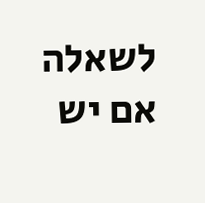לשאלה אם יש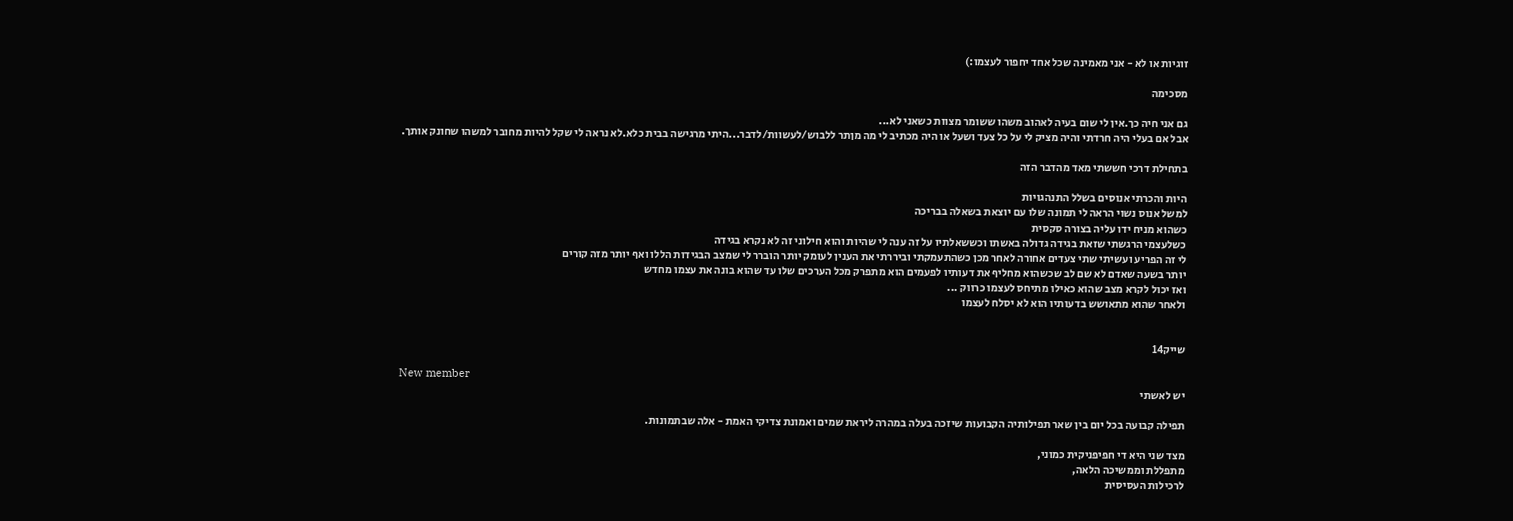זוגיות או לא - אני מאמינה שכל אחד יחפור לעצמו:)

מסכימה

גם אני חיה כך.אין לי שום בעיה לאהוב משהו ששומר מצוות כשאני לא...
אבל אם בעלי היה חרדתי והיה מציק לי על כל צעד ושעל או היה מכתיב לי מה מןתר ללבוש/לעשוות/לדבר...היתי מרגישה בבית כלא.לא נראה לי שקל להיות מחובר למשהו שחונק אותך.

בתחילת דרכי חששתי מאד מהדבר הזה

היות והכרתי אנוסים בשלל התנהגויות
למשל אנוס נשוי הראה לי תמונה שלו עם יוצאת בשאלה בבריכה
כשהוא מניח ידו עליה בצורה סקסית
כשלעצמי הרגשתי שזאת בגידה גדולה באשתו וכששאלתיו על זה ענה לי שהיות והוא חילוני זה לא נקרא בגידה
לי זה הפריע ועשיתי שתי צעדים אחורה לאחר מכן כשהתעמקתי וביררתי את הענין לעומק יותר הוברר לי שמצב הבגידות הללו ואף יותר מזה קורים
יותר בשעה שאדם לא שם לב שכשהוא מחליף את דעותיו לפעמים הוא מתפרק מכל הערכים שלו עד שהוא בונה את עצמו מחדש
ואז יכול לקרא מצב שהוא כאילו מתיחס לעצמו כרווק ...
ולאחר שהוא מתאושש בדעותיו הוא לא יסלח לעצמו


שייק14

New member
יש לאשתי

תפילה קבועה בכל יום בין שאר תפילותיה הקבועות שיזכה בעלה במהרה ליראת שמים ואמונת צדיקי האמת - אלה שבתמונות.

מצד שני היא די חפיפניקית כמוני,
מתפללת וממשיכה הלאה,
לרכילות העסיסית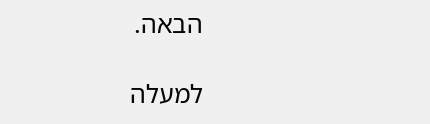הבאה.

למעלה